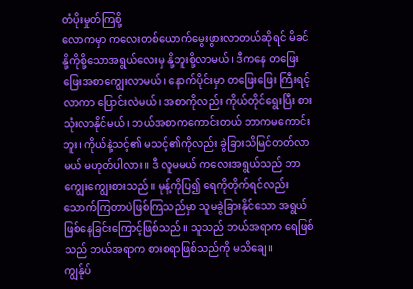တံပိုးမှုတ်ကြစို့
လောကမှာ ကလေးတစ်ယောက်မွေးဖွားလာတယ်ဆိုရင် မိခင်နို့ကိုစို့သောအရွယ်လေးမှ နို့ဘူးစို့လာမယ်၊ ဒီကနေ တဖြေးဖြေးအစာကျွေးလာမယ်၊ နောက်ပိုင်းမှာ တဖြေးဖြေး ကြီးရင့်လာကာ ပြောင်းလဲမယ်၊ အစာကိုလည်း ကိုယ်တိုင်ရွေးပြီး စားသုံးလာနိုင်မယ်၊ ဘယ်အစာကကောင်းတယ် ဘာကမကောင်းဘူး၊ ကိုယ်နဲ့သင့်၏ မသင့်၏ကိုလည်း ခွဲခြားသိမြင်တတ်လာမယ် မဟုတ်ပါလား။ ဒီ လူမမယ် ကလေးအရွယ်သည် ဘာကျွေးကျွေးစားသည်။ မုန့်ကိုပြ၍ ရေကိုတိုက်ရင်လည်း သောက်ကြတာပဲဖြစ်ကြသည်မှာ သူမခွဲခြားနိုင်သော အရွယ်ဖြစ်နေခြင်းကြောင့်ဖြစ်သည်။ သူသည် ဘယ်အရာက ရေဖြစ်သည် ဘယ်အရာက စားစရာဖြစ်သည်ကို မသိချေ။
ကျွန်ုပ်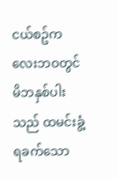ငယ်စဥ်ကလေးဘဝတွင် မိဘနှစ်ပါးသည် ထမင်းခွံ့ရခက်သော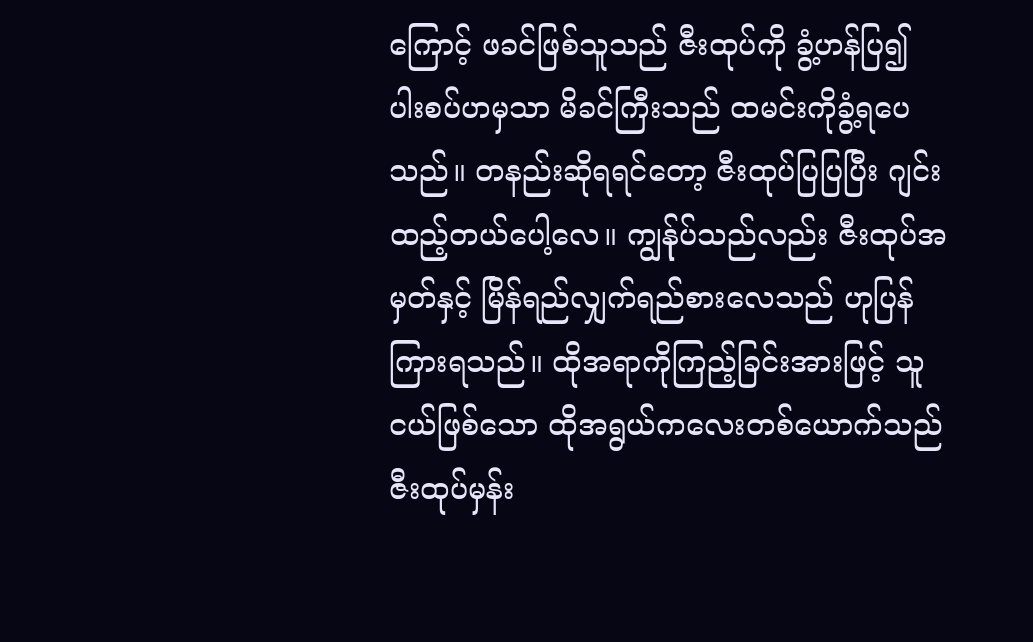ကြောင့် ဖခင်ဖြစ်သူသည် ဇီးထုပ်ကို ခွံ့ဟန်ပြ၍ ပါးစပ်ဟမှသာ မိခင်ကြီးသည် ထမင်းကိုခွံ့ရပေသည်။ တနည်းဆိုရရင်တော့ ဇီးထုပ်ပြပြပြီး ဂျင်းထည့်တယ်ပေါ့လေ။ ကျွန်ုပ်သည်လည်း ဇီးထုပ်အမှတ်နှင့် မြိန်ရည်လျှက်ရည်စားလေသည် ဟုပြန်ကြားရသည်။ ထိုအရာကိုကြည့်ခြင်းအားဖြင့် သူငယ်ဖြစ်သော ထိုအရွယ်ကလေးတစ်ယောက်သည် ဇီးထုပ်မှန်း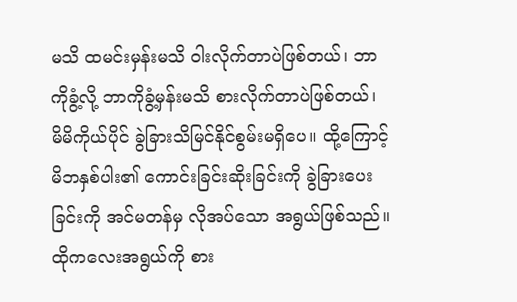မသိ ထမင်းမှန်းမသိ ဝါးလိုက်တာပဲဖြစ်တယ်၊ ဘာကိုခွံ့လို့ ဘာကိုခွံ့မှန်းမသိ စားလိုက်တာပဲဖြစ်တယ်၊ မိမိကိုယ်ပိုင် ခွဲခြားသိမြင်နိုင်စွမ်းမရှိပေ။ ထို့ကြောင့် မိဘနှစ်ပါး၏ ကောင်းခြင်းဆိုးခြင်းကို ခွဲခြားပေးခြင်းကို အင်မတန်မှ လိုအပ်သော အရွယ်ဖြစ်သည်။ ထိုကလေးအရွယ်ကို စား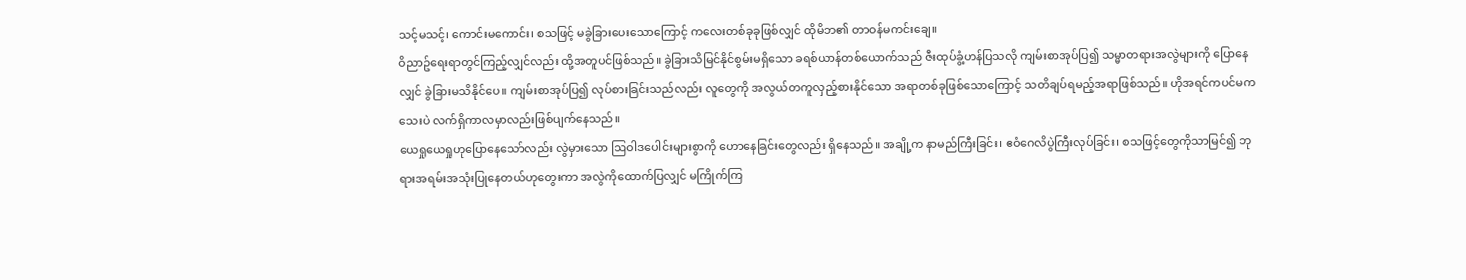သင့်မသင့်၊ ကောင်းမကောင်း၊ စသဖြင့် မခွဲခြားပေးသောကြောင့် ကလေးတစ်ခုခုဖြစ်လျှင် ထိုမိဘ၏ တာဝန်မကင်းချေ။
ဝိညာဥ်ရေးရာတွင်ကြည့်လျှင်လည်း ထို့အတူပင်ဖြစ်သည်။ ခွဲခြားသိမြင်နိုင်စွမ်းမရှိသော ခရစ်ယာန်တစ်ယောက်သည် ဇီးထုပ်ခွံ့ဟန်ပြသလို ကျမ်းစာအုပ်ပြ၍ သမ္မာတရားအလွဲများကို ပြောနေလျှင် ခွဲခြားမသိနိုင်ပေ။ ကျမ်းစာအုပ်ပြ၍ လုပ်စားခြင်းသည်လည်း လူတွေကို အလွယ်တကူလှည့်စားနိုင်သော အရာတစ်ခုဖြစ်သောကြောင့် သတိချပ်ရမည့်အရာဖြစ်သည်။ ဟိုအရင်ကပင်မကသေးပဲ လက်ရှိကာလမှာလည်းဖြစ်ပျက်နေသည်။
ယေရှုယေရှုဟုပြောနေသော်လည်း လွဲမှားသော ဩဝါဒပေါင်းများစွာကို ဟောနေခြင်းတွေလည်း ရှိနေသည်။ အချို့က နာမည်ကြီးခြင်း၊ ဧဝံဂေလိပွဲကြီးလုပ်ခြင်း၊ စသဖြင့်တွေကိုသာမြင်၍ ဘုရားအရမ်းအသုံးပြုနေတယ်ဟုတွေးကာ အလွဲကိုထောက်ပြလျှင် မကြိုက်ကြ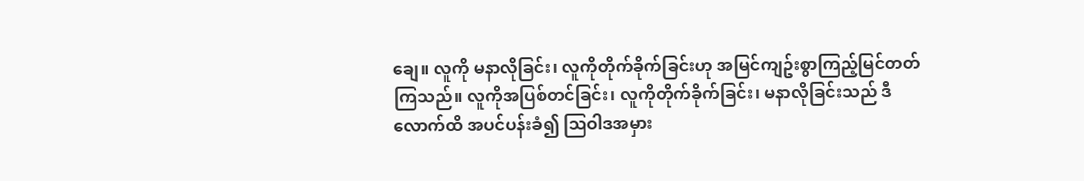ချေ။ လူကို မနာလိုခြင်း၊ လူကိုတိုက်ခိုက်ခြင်းဟု အမြင်ကျဥ်းစွာကြည့်မြင်တတ်ကြသည်။ လူကိုအပြစ်တင်ခြင်း၊ လူကိုတိုက်ခိုက်ခြင်း၊ မနာလိုခြင်းသည် ဒီလောက်ထိ အပင်ပန်းခံ၍ ဩဝါဒအမှား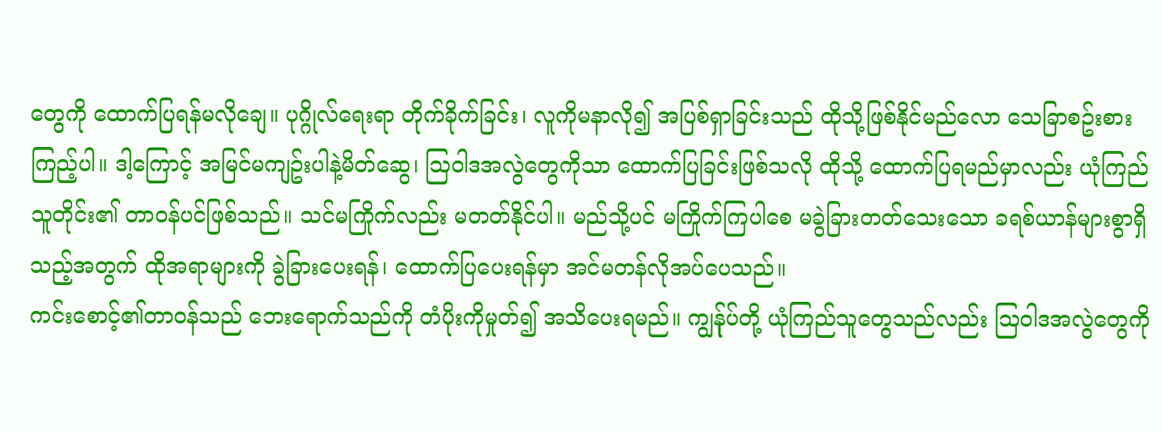တွေကို ထောက်ပြရန်မလိုချေ။ ပုဂ္ဂိုလ်ရေးရာ တိုက်ခိုက်ခြင်း၊ လူကိုမနာလို၍ အပြစ်ရှာခြင်းသည် ထိုသို့ဖြစ်နိုင်မည်လော သေခြာစဥ်းစားကြည့်ပါ။ ဒါ့ကြောင့် အမြင်မကျဥ်းပါနဲ့မိတ်ဆွေ၊ ဩဝါဒအလွဲတွေကိုသာ ထောက်ပြခြင်းဖြစ်သလို ထိုသို့ ထောက်ပြရမည်မှာလည်း ယုံကြည်သူတိုင်း၏ တာဝန်ပင်ဖြစ်သည်။ သင်မကြိုက်လည်း မတတ်နိုင်ပါ။ မည်သို့ပင် မကြိုက်ကြပါစေ မခွဲခြားတတ်သေးသော ခရစ်ယာန်များစွာရှိသည့်အတွက် ထိုအရာများကို ခွဲခြားပေးရန်၊ ထောက်ပြပေးရန်မှာ အင်မတန်လိုအပ်ပေသည်။
ကင်းစောင့်၏တာဝန်သည် ဘေးရောက်သည်ကို တံပိုးကိုမှုတ်၍ အသိပေးရမည်။ ကျွန်ုပ်တို့ ယုံကြည်သူတွေသည်လည်း ဩဝါဒအလွဲတွေကို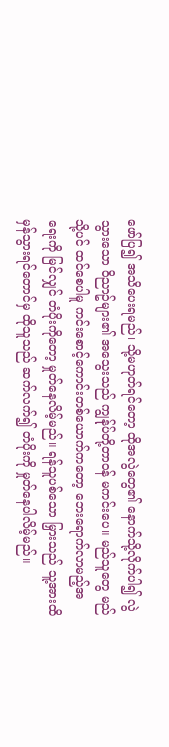ဖော်ပြ၍ အသိပေးရမည်၊ သို့မဟုတ်ရင်တော့ ထိုအလွဲတွေ၏ နောက်သို့လိုက်ပါ၍ လွဲသွားသော ဝိညာဥ်များ၏ အသွေးသည် ကျွန်ုပ်တို့တာဝန် မကင်းပေ။ မည်သူတွေ မည်သို့ပင် ထင်စေပါမူ ကင်းစောင့်ကောင်းတစ်ယောက်ကတော့ ဘေးရောက်လာမည့်အရေးကို မြင်လျှင် တံပိုးကိုတော့ မှုတ်နေလိမ့်မည်။ ရန်သူပစ်သော မြှားသည် သူ့အားထိမှန်သွားရင်တောင်မှ ထိုသူသည် ဆက်လက်၍ တံပိုးကို မှုတ်နေပါလိမ့်မည်။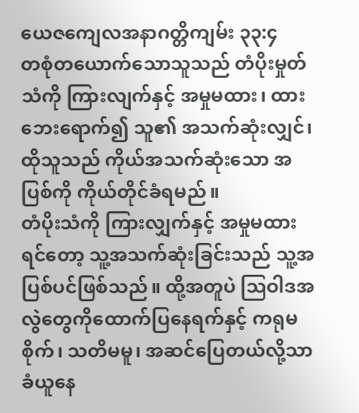ယေဇကျေလအနာဂတ္တိကျမ်း ၃၃:၄
တစုံတယောက်သောသူသည် တံပိုးမှုတ်သံကို ကြားလျက်နှင့် အမှုမထား၊ ထားဘေးရောက်၍ သူ၏ အသက်ဆုံးလျှင်၊ ထိုသူသည် ကိုယ်အသက်ဆုံးသော အပြစ်ကို ကိုယ်တိုင်ခံရမည်။
တံပိုးသံကို ကြားလျှက်နှင့် အမှုမထားရင်တော့ သူ့အသက်ဆုံးခြင်းသည် သူ့အပြစ်ပင်ဖြစ်သည်။ ထို့အတူပဲ ဩဝါဒအလွဲတွေကိုထောက်ပြနေရက်နှင့် ကရုမစိုက်၊ သတိမမူ၊ အဆင်ပြေတယ်လို့သာ ခံယူနေ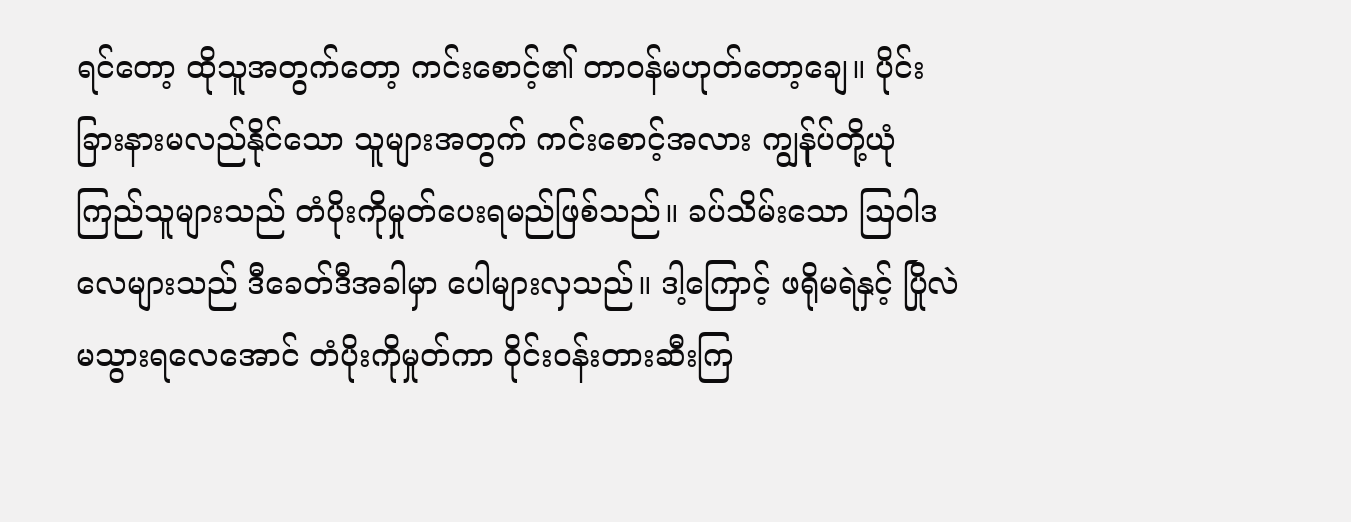ရင်တော့ ထိုသူအတွက်တော့ ကင်းစောင့်၏ တာဝန်မဟုတ်တော့ချေ။ ပိုင်းခြားနားမလည်နိုင်သော သူများအတွက် ကင်းစောင့်အလား ကျွန်ုပ်တို့ယုံကြည်သူများသည် တံပိုးကိုမှုတ်ပေးရမည်ဖြစ်သည်။ ခပ်သိမ်းသော ဩဝါဒလေများသည် ဒီခေတ်ဒီအခါမှာ ပေါများလှသည်။ ဒါ့ကြောင့် ဖရိုမရဲနှင့် ပြိုလဲ မသွားရလေအောင် တံပိုးကိုမှုတ်ကာ ဝိုင်းဝန်းတားဆီးကြ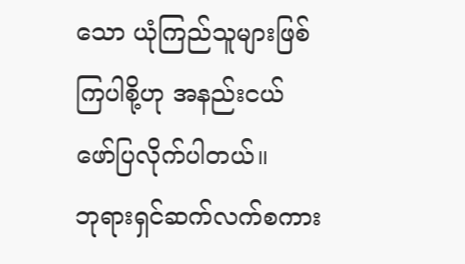သော ယုံကြည်သူများဖြစ်ကြပါစို့ဟု အနည်းငယ်ဖော်ပြလိုက်ပါတယ်။
ဘုရားရှင်ဆက်လက်စကား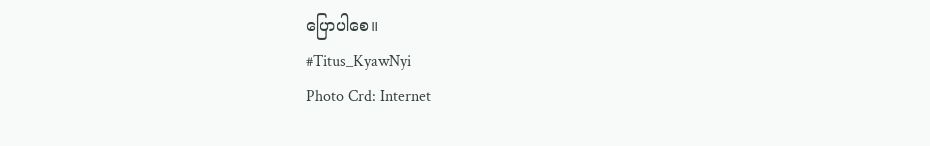ပြောပါစေ။
#Titus_KyawNyi
Photo Crd: Internet